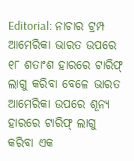Editorial: ନାଚାର ଟ୍ରମ୍ପ
ଆମେରିକା ଭାରତ ଉପରେ ୧୮ ଶତାଂଶ ହାରରେ ଟାରିଫ୍ ଲାଗୁ କରିବା ବେଳେ ଭାରତ ଆମେରିକା ଉପରେ ଶୂନ୍ୟ ହାରରେ ଟାରିଫ୍ ଲାଗୁ କରିବା ଏକ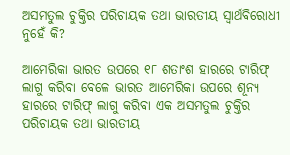ଅସମତୁଲ ଚୁକ୍ତିର ପରିଚାୟକ ତଥା ଭାରତୀୟ ସ୍ବାର୍ଥବିରୋଧୀ ନୁହେଁ କି?

ଆମେରିକା ଭାରତ ଉପରେ ୧୮ ଶତାଂଶ ହାରରେ ଟାରିଫ୍ ଲାଗୁ କରିବା ବେଳେ ଭାରତ ଆମେରିକା ଉପରେ ଶୂନ୍ୟ ହାରରେ ଟାରିଫ୍ ଲାଗୁ କରିବା ଏକ ଅସମତୁଲ ଚୁକ୍ତିର ପରିଚାୟକ ତଥା ଭାରତୀୟ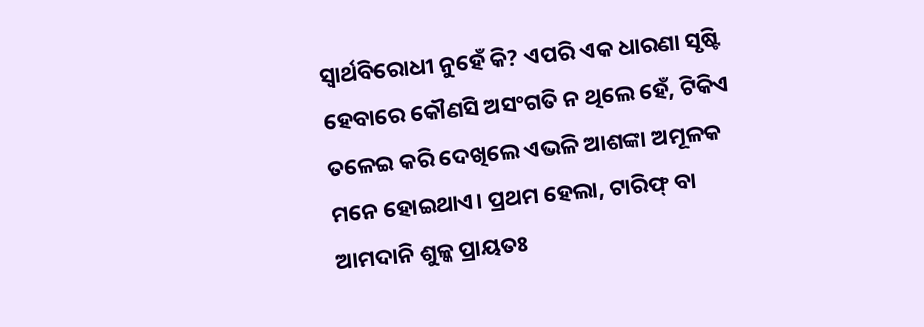ସ୍ବାର୍ଥବିରୋଧୀ ନୁହେଁ କି? ଏପରି ଏକ ଧାରଣା ସୃଷ୍ଟି ହେବାରେ କୌଣସି ଅସଂଗତି ନ ଥିଲେ ହେଁ, ଟିକିଏ ତଳେଇ କରି ଦେଖିଲେ ଏଭଳି ଆଶଙ୍କା ଅମୂଳକ ମନେ ହୋଇଥାଏ। ପ୍ରଥମ ହେଲା, ଟାରିଫ୍ ବା ଆମଦାନି ଶୁଳ୍କ ପ୍ରାୟତଃ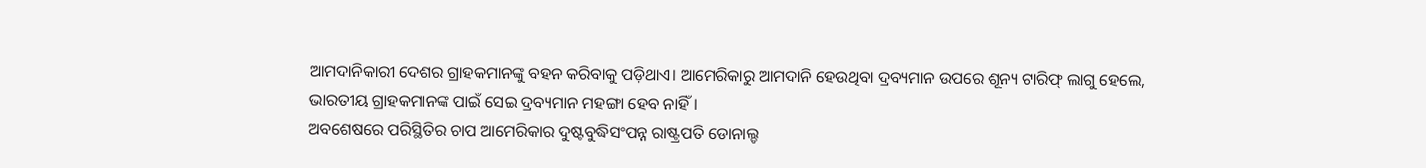ଆମଦାନିକାରୀ ଦେଶର ଗ୍ରାହକମାନଙ୍କୁ ବହନ କରିବାକୁ ପଡ଼ିଥାଏ। ଆମେରିକାରୁ ଆମଦାନି ହେଉଥିବା ଦ୍ରବ୍ୟମାନ ଉପରେ ଶୂନ୍ୟ ଟାରିଫ୍ ଲାଗୁ ହେଲେ, ଭାରତୀୟ ଗ୍ରାହକମାନଙ୍କ ପାଇଁ ସେଇ ଦ୍ରବ୍ୟମାନ ମହଙ୍ଗା ହେବ ନାହିଁ।
ଅବଶେଷରେ ପରିସ୍ଥିତିର ଚାପ ଆମେରିକାର ଦୁଷ୍ଟବୁଦ୍ଧିସଂପନ୍ନ ରାଷ୍ଟ୍ରପତି ଡୋନାଲ୍ଡ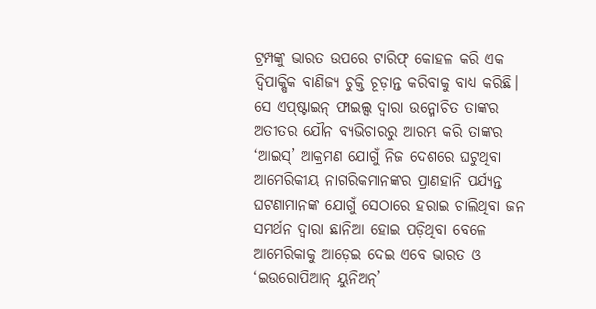ଟ୍ରମ୍ପଙ୍କୁ ଭାରତ ଉପରେ ଟାରିଫ୍ କୋହଳ କରି ଏକ ଦ୍ବିପାକ୍ଷିକ ବାଣିଜ୍ୟ ଚୁକ୍ତି ଚୂଡ଼ାନ୍ତ କରିବାକୁ ବାଧ୍ୟ କରିଛି। ସେ ଏପ୍ଷ୍ଟାଇନ୍ ଫାଇଲ୍ସ ଦ୍ବାରା ଉନ୍ମୋଚିତ ତାଙ୍କର ଅତୀତର ଯୌନ ବ୍ୟଭିଚାରରୁ ଆରମ୍ଭ କରି ତାଙ୍କର ‘ଆଇସ୍’ ଆକ୍ରମଣ ଯୋଗୁଁ ନିଜ ଦେଶରେ ଘଟୁଥିବା ଆମେରିକୀୟ ନାଗରିକମାନଙ୍କର ପ୍ରାଣହାନି ପର୍ଯ୍ୟନ୍ତ ଘଟଣାମାନଙ୍କ ଯୋଗୁଁ ସେଠାରେ ହରାଇ ଚାଲିଥିବା ଜନ ସମର୍ଥନ ଦ୍ବାରା ଛାନିଆ ହୋଇ ପଡ଼ିଥିବା ବେଳେ ଆମେରିକାକୁ ଆଡ଼େଇ ଦେଇ ଏବେ ଭାରତ ଓ ‘ଇଉରୋପିଆନ୍ ୟୁନିଅନ୍’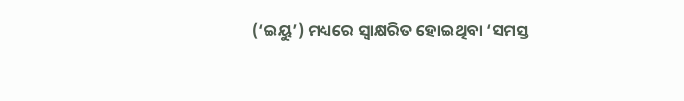(‘ଇୟୁ’) ମଧ୍ୟରେ ସ୍ବାକ୍ଷରିତ ହୋଇଥିବା ‘ସମସ୍ତ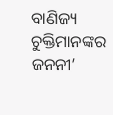ବାଣିଜ୍ୟ ଚୁକ୍ତିମାନଙ୍କର ଜନନୀ’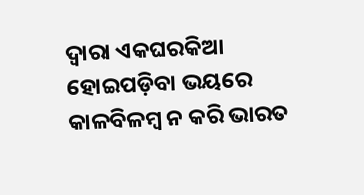ଦ୍ବାରା ଏକଘରକିଆ ହୋଇପଡ଼ିବା ଭୟରେ କାଳବିଳମ୍ବ ନ କରି ଭାରତ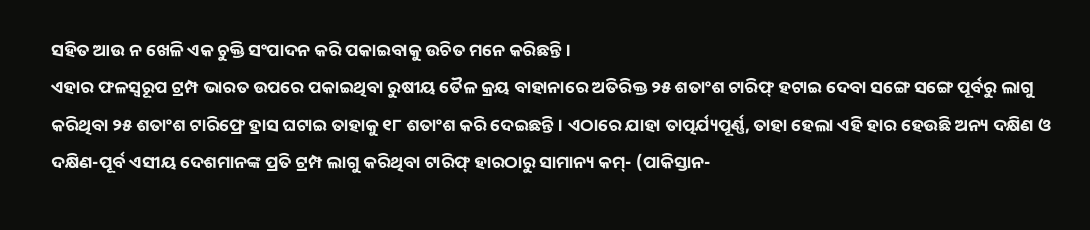ସହିତ ଆଉ ନ ଖେଳି ଏକ ଚୁକ୍ତି ସଂପାଦନ କରି ପକାଇବାକୁ ଉଚିତ ମନେ କରିଛନ୍ତି।
ଏହାର ଫଳସ୍ବରୂପ ଟ୍ରମ୍ପ ଭାରତ ଉପରେ ପକାଇଥିବା ରୁଷୀୟ ତୈଳ କ୍ରୟ ବାହାନାରେ ଅତିରିକ୍ତ ୨୫ ଶତାଂଶ ଟାରିଫ୍ ହଟାଇ ଦେବା ସଙ୍ଗେ ସଙ୍ଗେ ପୂର୍ବରୁ ଲାଗୁ କରିଥିବା ୨୫ ଶତାଂଶ ଟାରିଫ୍ରେ ହ୍ରାସ ଘଟାଇ ତାହାକୁ ୧୮ ଶତାଂଶ କରି ଦେଇଛନ୍ତି। ଏଠାରେ ଯାହା ତାତ୍ପର୍ଯ୍ୟପୂର୍ଣ୍ଣ, ତାହା ହେଲା ଏହି ହାର ହେଉଛି ଅନ୍ୟ ଦକ୍ଷିଣ ଓ ଦକ୍ଷିଣ-ପୂର୍ବ ଏସୀୟ ଦେଶମାନଙ୍କ ପ୍ରତି ଟ୍ରମ୍ପ ଲାଗୁ କରିଥିବା ଟାରିଫ୍ ହାରଠାରୁ ସାମାନ୍ୟ କମ୍- (ପାକିସ୍ତାନ-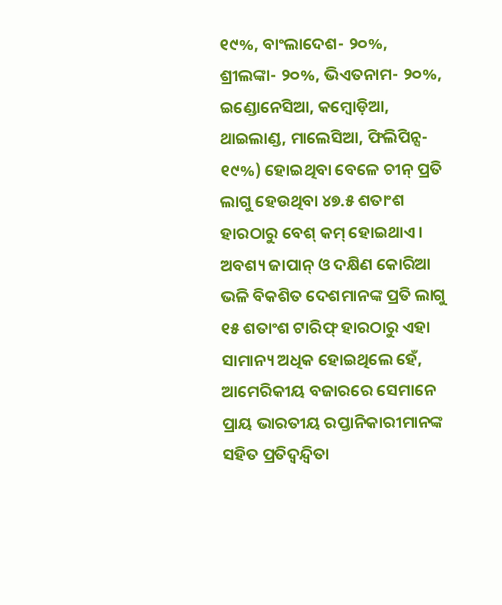୧୯%, ବାଂଲାଦେଶ- ୨୦%, ଶ୍ରୀଲଙ୍କା- ୨୦%, ଭିଏତନାମ- ୨୦%, ଇଣ୍ଡୋନେସିଆ, କମ୍ବୋଡ଼ିଆ, ଥାଇଲାଣ୍ଡ, ମାଲେସିଆ, ଫିଲିପିନ୍ସ- ୧୯%) ହୋଇଥିବା ବେଳେ ଚୀନ୍ ପ୍ରତି ଲାଗୁ ହେଉଥିବା ୪୭.୫ ଶତାଂଶ ହାରଠାରୁ ବେଶ୍ କମ୍ ହୋଇଥାଏ। ଅବଶ୍ୟ ଜାପାନ୍ ଓ ଦକ୍ଷିଣ କୋରିଆ ଭଳି ବିକଶିତ ଦେଶମାନଙ୍କ ପ୍ରତି ଲାଗୁ ୧୫ ଶତାଂଶ ଟାରିଫ୍ ହାରଠାରୁ ଏହା ସାମାନ୍ୟ ଅଧିକ ହୋଇଥିଲେ ହେଁ, ଆମେରିକୀୟ ବଜାରରେ ସେମାନେ ପ୍ରାୟ ଭାରତୀୟ ରପ୍ତାନିକାରୀମାନଙ୍କ ସହିତ ପ୍ରତିଦ୍ବନ୍ଦ୍ବିତା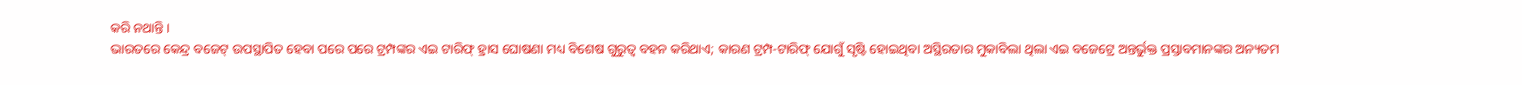କରି ନଥାନ୍ତି।
ଭାରତରେ କେନ୍ଦ୍ର ବଜେଟ୍ ଉପସ୍ଥାପିତ ହେବା ପରେ ପରେ ଟ୍ରମ୍ପଙ୍କର ଏଇ ଟାରିଫ୍ ହ୍ରାସ ଘୋଷଣା ମଧ୍ୟ ବିଶେଷ ଗୁରୁତ୍ବ ବହନ କରିଥାଏ; କାରଣ ଟ୍ରମ୍ପ-ଟାରିଫ୍ ଯୋଗୁଁ ସୃଷ୍ଟି ହୋଇଥିବା ଅସ୍ଥିରତାର ମୁକାବିଲା ଥିଲା ଏଇ ବଜେଟ୍ରେ ଅନ୍ତର୍ଭୁକ୍ତ ପ୍ରସ୍ତାବମାନଙ୍କର ଅନ୍ୟତମ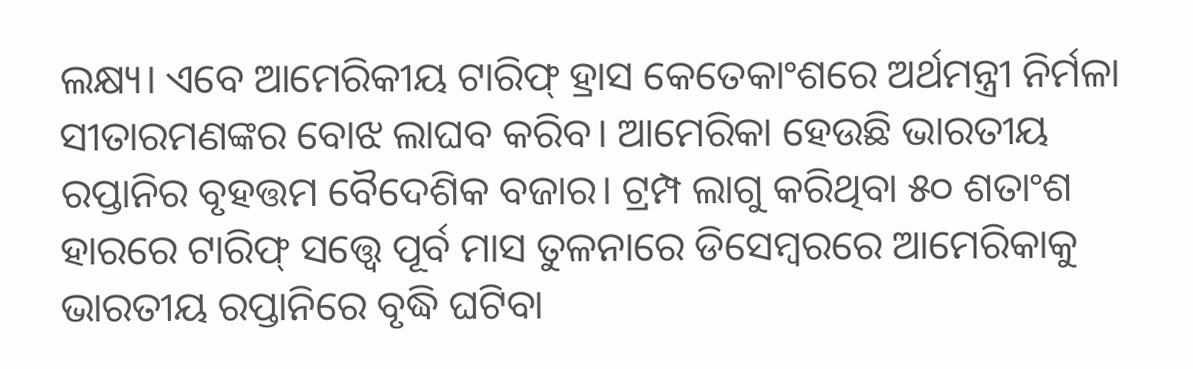ଲକ୍ଷ୍ୟ। ଏବେ ଆମେରିକୀୟ ଟାରିଫ୍ ହ୍ରାସ କେତେକାଂଶରେ ଅର୍ଥମନ୍ତ୍ରୀ ନିର୍ମଳା ସୀତାରମଣଙ୍କର ବୋଝ ଲାଘବ କରିବ। ଆମେରିକା ହେଉଛି ଭାରତୀୟ ରପ୍ତାନିର ବୃହତ୍ତମ ବୈଦେଶିକ ବଜାର। ଟ୍ରମ୍ପ ଲାଗୁ କରିଥିବା ୫୦ ଶତାଂଶ ହାରରେ ଟାରିଫ୍ ସତ୍ତ୍ବେ ପୂର୍ବ ମାସ ତୁଳନାରେ ଡିସେମ୍ବରରେ ଆମେରିକାକୁ ଭାରତୀୟ ରପ୍ତାନିରେ ବୃଦ୍ଧି ଘଟିବା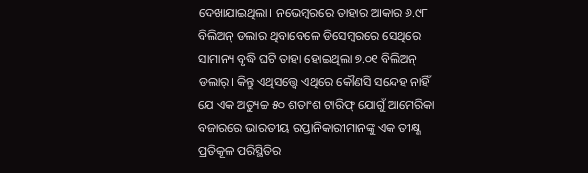ଦେଖାଯାଇଥିଲା। ନଭେମ୍ବରରେ ତାହାର ଆକାର ୬.୯୮ ବିଲିଅନ୍ ଡଲାର ଥିବାବେଳେ ଡିସେମ୍ବରରେ ସେଥିରେ ସାମାନ୍ୟ ବୃଦ୍ଧି ଘଟି ତାହା ହୋଇଥିଲା ୭.୦୧ ବିଲିଅନ୍ ଡଲାର୍। କିନ୍ତୁ ଏଥିସତ୍ତ୍ବେ ଏଥିରେ କୌଣସି ସନ୍ଦେହ ନାହିଁ ଯେ ଏକ ଅତ୍ୟୁଚ୍ଚ ୫୦ ଶତାଂଶ ଟାରିଫ୍ ଯୋଗୁଁ ଆମେରିକା ବଜାରରେ ଭାରତୀୟ ରପ୍ତାନିକାରୀମାନଙ୍କୁ ଏକ ତୀକ୍ଷ୍ଣ ପ୍ରତିକୂଳ ପରିସ୍ଥିତିର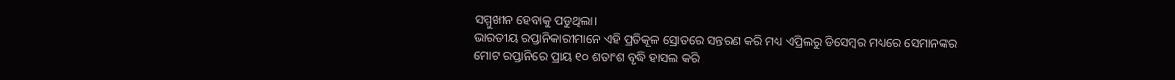ସମ୍ମୁଖୀନ ହେବାକୁ ପଡୁଥିଲା।
ଭାରତୀୟ ରପ୍ତାନିକାରୀମାନେ ଏହି ପ୍ରତିକୂଳ ସ୍ରୋତରେ ସନ୍ତରଣ କରି ମଧ୍ୟ ଏପ୍ରିଲରୁ ଡିସେମ୍ବର ମଧ୍ୟରେ ସେମାନଙ୍କର ମୋଟ ରପ୍ତାନିରେ ପ୍ରାୟ ୧୦ ଶତାଂଶ ବୃଦ୍ଧି ହାସଲ କରି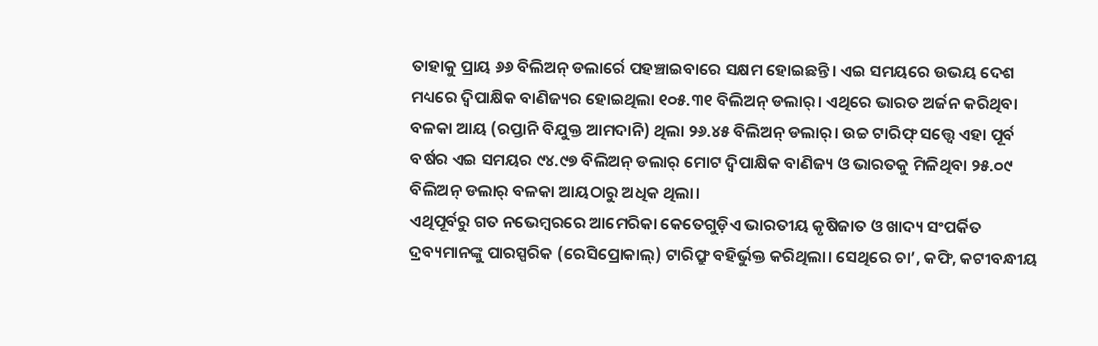ତାହାକୁ ପ୍ରାୟ ୬୬ ବିଲିଅନ୍ ଡଲାର୍ରେ ପହଞ୍ଚାଇବାରେ ସକ୍ଷମ ହୋଇଛନ୍ତି। ଏଇ ସମୟରେ ଉଭୟ ଦେଶ ମଧ୍ୟରେ ଦ୍ବିପାକ୍ଷିକ ବାଣିଜ୍ୟର ହୋଇଥିଲା ୧୦୫.୩୧ ବିଲିଅନ୍ ଡଲାର୍। ଏଥିରେ ଭାରତ ଅର୍ଜନ କରିଥିବା ବଳକା ଆୟ (ରପ୍ତାନି ବିଯୁକ୍ତ ଆମଦାନି) ଥିଲା ୨୬.୪୫ ବିଲିଅନ୍ ଡଲାର୍। ଉଚ୍ଚ ଟାରିଫ୍ ସତ୍ତ୍ବେ ଏହା ପୂର୍ବ ବର୍ଷର ଏଇ ସମୟର ୯୪.୯୭ ବିଲିଅନ୍ ଡଲାର୍ ମୋଟ ଦ୍ବିପାକ୍ଷିକ ବାଣିଜ୍ୟ ଓ ଭାରତକୁ ମିଳିଥିବା ୨୫.୦୯ ବିଲିଅନ୍ ଡଲାର୍ ବଳକା ଆୟଠାରୁ ଅଧିକ ଥିଲା।
ଏଥିପୂର୍ବରୁ ଗତ ନଭେମ୍ବରରେ ଆମେରିକା କେତେଗୁଡ଼ିଏ ଭାରତୀୟ କୃଷିଜାତ ଓ ଖାଦ୍ୟ ସଂପର୍କିତ ଦ୍ରବ୍ୟମାନଙ୍କୁ ପାରସ୍ପରିକ (ରେସିପ୍ରୋକାଲ୍) ଟାରିଫ୍ରୁ ବହିର୍ଭୁକ୍ତ କରିଥିଲା। ସେଥିରେ ଚା’, କଫି, କଟୀବନ୍ଧୀୟ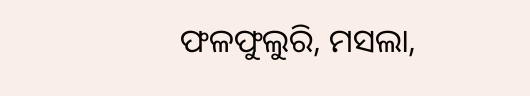ଫଳଫୁଲୁରି, ମସଲା,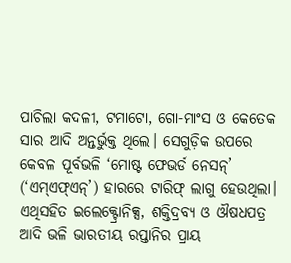ପାଚିଲା କଦଳୀ, ଟମାଟୋ, ଗୋ-ମାଂସ ଓ କେତେକ ସାର ଆଦି ଅନ୍ତର୍ଭୁକ୍ତ ଥିଲେ। ସେଗୁଡ଼ିକ ଉପରେ କେବଳ ପୂର୍ବଭଳି ‘ମୋଷ୍ଟ ଫେଭର୍ଡ ନେସନ୍’ (‘ଏମ୍ଏଫ୍ଏନ୍’) ହାରରେ ଟାରିଫ୍ ଲାଗୁ ହେଉଥିଲା। ଏଥିସହିତ ଇଲେକ୍ଟ୍ରୋନିକ୍ସ, ଶକ୍ତିଦ୍ରବ୍ୟ ଓ ଔଷଧପତ୍ର ଆଦି ଭଳି ଭାରତୀୟ ରପ୍ତାନିର ପ୍ରାୟ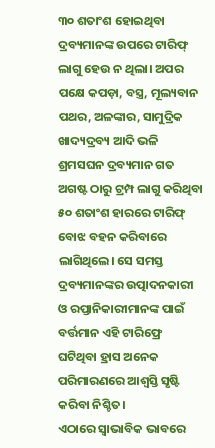୩୦ ଶତାଂଶ ହୋଇଥିବା ଦ୍ରବ୍ୟମାନଙ୍କ ଉପରେ ଟାରିଫ୍ ଲାଗୁ ହେଉ ନ ଥିଲା। ଅପର ପକ୍ଷେ କପଡ଼ା, ବସ୍ତ୍ର, ମୂଲ୍ୟବାନ ପଥର, ଅଳଙ୍କାର, ସାମୁଦ୍ରିକ ଖାଦ୍ୟଦ୍ରବ୍ୟ ଆଦି ଭଳି ଶ୍ରମସଘନ ଦ୍ରବ୍ୟମାନ ଗତ ଅଗଷ୍ଟ ଠାରୁ ଟ୍ରମ୍ପ ଲାଗୁ କରିଥିବା ୫୦ ଶତାଂଶ ହାରରେ ଟାରିଫ୍ ବୋଝ ବହନ କରିବାରେ ଲାଗିଥିଲେ। ସେ ସମସ୍ତ ଦ୍ରବ୍ୟମାନଙ୍କର ଉତ୍ପାଦନକାରୀ ଓ ରପ୍ତାନିକାରୀମାନଙ୍କ ପାଇଁ ବର୍ତ୍ତମାନ ଏହି ଟାରିଫ୍ରେ ଘଟିଥିବା ହ୍ରାସ ଅନେକ ପରିମାରଣରେ ଆଶ୍ବସ୍ତି ସୃଷ୍ଟି କରିବା ନିଶ୍ଚିତ।
ଏଠାରେ ସ୍ବାଭାବିକ ଭାବରେ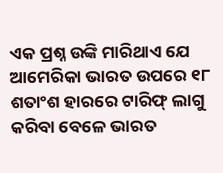ଏକ ପ୍ରଶ୍ନ ଉଙ୍କି ମାରିଥାଏ ଯେ ଆମେରିକା ଭାରତ ଉପରେ ୧୮ ଶତାଂଶ ହାରରେ ଟାରିଫ୍ ଲାଗୁ କରିବା ବେଳେ ଭାରତ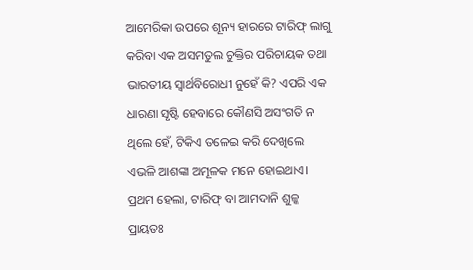ଆମେରିକା ଉପରେ ଶୂନ୍ୟ ହାରରେ ଟାରିଫ୍ ଲାଗୁ କରିବା ଏକ ଅସମତୁଲ ଚୁକ୍ତିର ପରିଚାୟକ ତଥା ଭାରତୀୟ ସ୍ବାର୍ଥବିରୋଧୀ ନୁହେଁ କି? ଏପରି ଏକ ଧାରଣା ସୃଷ୍ଟି ହେବାରେ କୌଣସି ଅସଂଗତି ନ ଥିଲେ ହେଁ, ଟିକିଏ ତଳେଇ କରି ଦେଖିଲେ ଏଭଳି ଆଶଙ୍କା ଅମୂଳକ ମନେ ହୋଇଥାଏ। ପ୍ରଥମ ହେଲା, ଟାରିଫ୍ ବା ଆମଦାନି ଶୁଳ୍କ ପ୍ରାୟତଃ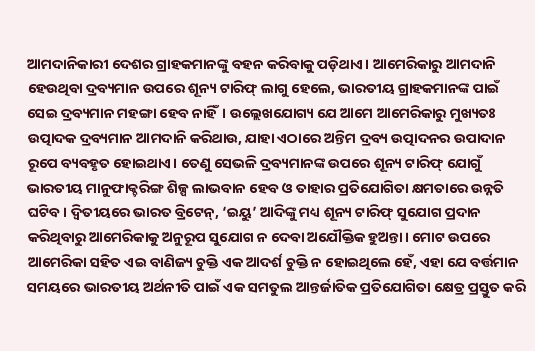ଆମଦାନିକାରୀ ଦେଶର ଗ୍ରାହକମାନଙ୍କୁ ବହନ କରିବାକୁ ପଡ଼ିଥାଏ। ଆମେରିକାରୁ ଆମଦାନି ହେଉଥିବା ଦ୍ରବ୍ୟମାନ ଉପରେ ଶୂନ୍ୟ ଟାରିଫ୍ ଲାଗୁ ହେଲେ, ଭାରତୀୟ ଗ୍ରାହକମାନଙ୍କ ପାଇଁ ସେଇ ଦ୍ରବ୍ୟମାନ ମହଙ୍ଗା ହେବ ନାହିଁ। ଉଲ୍ଲେଖଯୋଗ୍ୟ ଯେ ଆମେ ଆମେରିକାରୁ ମୁଖ୍ୟତଃ ଉତ୍ପାଦକ ଦ୍ରବ୍ୟମାନ ଆମଦାନି କରିଥାଉ, ଯାହା ଏଠାରେ ଅନ୍ତିମ ଦ୍ରବ୍ୟ ଉତ୍ପାଦନର ଉପାଦାନ ରୂପେ ବ୍ୟବହୃତ ହୋଇଥାଏ। ତେଣୁ ସେଭଳି ଦ୍ରବ୍ୟମାନଙ୍କ ଉପରେ ଶୂନ୍ୟ ଟାରିଫ୍ ଯୋଗୁଁ ଭାରତୀୟ ମାନୁଫାକ୍ଚରିଙ୍ଗ ଶିଳ୍ପ ଲାଭବାନ ହେବ ଓ ତାହାର ପ୍ରତିଯୋଗିତା କ୍ଷମତାରେ ଉନ୍ନତି ଘଟିବ। ଦ୍ବିତୀୟରେ ଭାରତ ବ୍ରିଟେନ୍, ‘ଇୟୁ’ ଆଦିଙ୍କୁ ମଧ୍ୟ ଶୂନ୍ୟ ଟାରିଫ୍ ସୁଯୋଗ ପ୍ରଦାନ କରିଥିବାରୁ ଆମେରିକାକୁ ଅନୁରୂପ ସୁଯୋଗ ନ ଦେବା ଅଯୌକ୍ତିକ ହୁଅନ୍ତା। ମୋଟ ଉପରେ ଆମେରିକା ସହିତ ଏଇ ବାଣିଜ୍ୟ ଚୁକ୍ତି ଏକ ଆଦର୍ଶ ଚୁକ୍ତି ନ ହୋଇଥିଲେ ହେଁ, ଏହା ଯେ ବର୍ତ୍ତମାନ ସମୟରେ ଭାରତୀୟ ଅର୍ଥନୀତି ପାଇଁ ଏକ ସମତୁଲ ଆନ୍ତର୍ଜାତିକ ପ୍ରତିଯୋଗିତା କ୍ଷେତ୍ର ପ୍ରସ୍ତୁତ କରି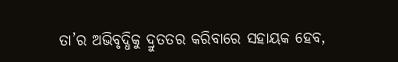ତା’ର ଅଭିବୃଦ୍ଧିକୁ ଦ୍ରୁତତର କରିବାରେ ସହାୟକ ହେବ,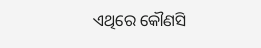ଏଥିରେ କୌଣସି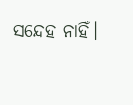ସନ୍ଦେହ ନାହିଁ।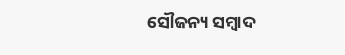ସୌଜନ୍ୟ ସମ୍ବାଦ